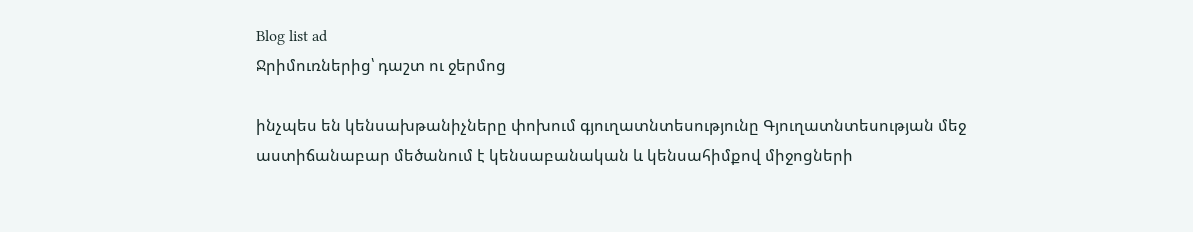Blog list ad
Ջրիմուռներից՝ դաշտ ու ջերմոց

ինչպես են կենսախթանիչները փոխում գյուղատնտեսությունը Գյուղատնտեսության մեջ աստիճանաբար մեծանում է կենսաբանական և կենսահիմքով միջոցների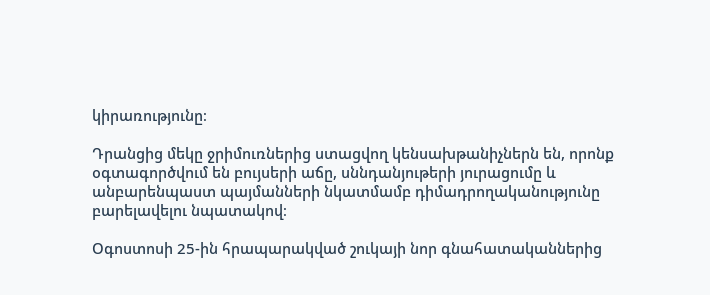կիրառությունը։

Դրանցից մեկը ջրիմուռներից ստացվող կենսախթանիչներն են, որոնք օգտագործվում են բույսերի աճը, սննդանյութերի յուրացումը և անբարենպաստ պայմանների նկատմամբ դիմադրողականությունը բարելավելու նպատակով։

Օգոստոսի 25-ին հրապարակված շուկայի նոր գնահատականներից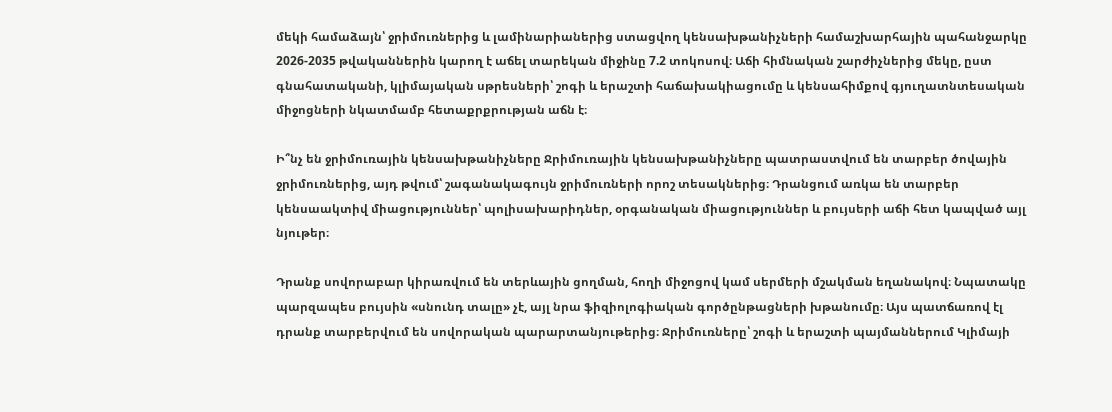մեկի համաձայն՝ ջրիմուռներից և լամինարիաներից ստացվող կենսախթանիչների համաշխարհային պահանջարկը 2026-2035 թվականներին կարող է աճել տարեկան միջինը 7.2 տոկոսով։ Աճի հիմնական շարժիչներից մեկը, ըստ գնահատականի, կլիմայական սթրեսների՝ շոգի և երաշտի հաճախակիացումը և կենսահիմքով գյուղատնտեսական միջոցների նկատմամբ հետաքրքրության աճն է։

Ի՞նչ են ջրիմուռային կենսախթանիչները Ջրիմուռային կենսախթանիչները պատրաստվում են տարբեր ծովային ջրիմուռներից, այդ թվում՝ շագանակագույն ջրիմուռների որոշ տեսակներից։ Դրանցում առկա են տարբեր կենսաակտիվ միացություններ՝ պոլիսախարիդներ, օրգանական միացություններ և բույսերի աճի հետ կապված այլ նյութեր։

Դրանք սովորաբար կիրառվում են տերևային ցողման, հողի միջոցով կամ սերմերի մշակման եղանակով։ Նպատակը պարզապես բույսին «սնունդ տալը» չէ, այլ նրա ֆիզիոլոգիական գործընթացների խթանումը։ Այս պատճառով էլ դրանք տարբերվում են սովորական պարարտանյութերից։ Ջրիմուռները՝ շոգի և երաշտի պայմաններում Կլիմայի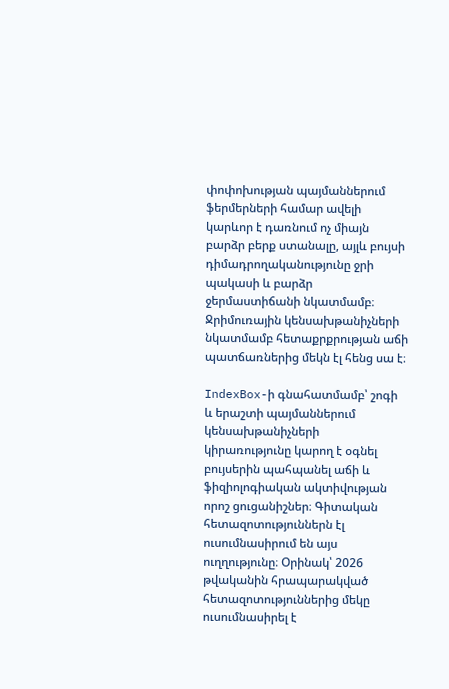փոփոխության պայմաններում ֆերմերների համար ավելի կարևոր է դառնում ոչ միայն բարձր բերք ստանալը, այլև բույսի դիմադրողականությունը ջրի պակասի և բարձր ջերմաստիճանի նկատմամբ։ Ջրիմուռային կենսախթանիչների նկատմամբ հետաքրքրության աճի պատճառներից մեկն էլ հենց սա է։

IndexBox-ի գնահատմամբ՝ շոգի և երաշտի պայմաններում կենսախթանիչների կիրառությունը կարող է օգնել բույսերին պահպանել աճի և ֆիզիոլոգիական ակտիվության որոշ ցուցանիշներ։ Գիտական հետազոտություններն էլ ուսումնասիրում են այս ուղղությունը։ Օրինակ՝ 2026 թվականին հրապարակված հետազոտություններից մեկը ուսումնասիրել է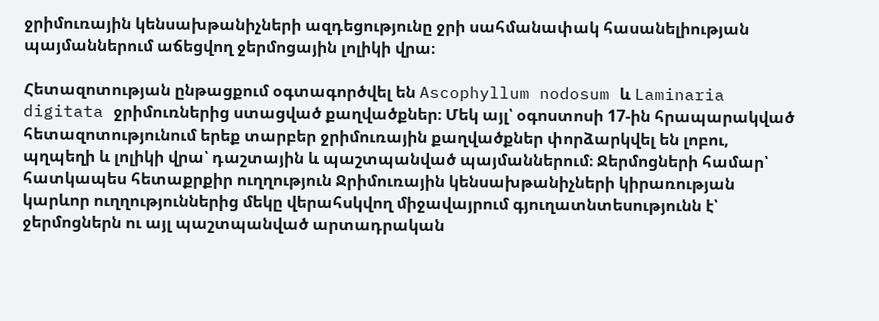ջրիմուռային կենսախթանիչների ազդեցությունը ջրի սահմանափակ հասանելիության պայմաններում աճեցվող ջերմոցային լոլիկի վրա։

Հետազոտության ընթացքում օգտագործվել են Ascophyllum nodosum և Laminaria digitata ջրիմուռներից ստացված քաղվածքներ։ Մեկ այլ՝ օգոստոսի 17-ին հրապարակված հետազոտությունում երեք տարբեր ջրիմուռային քաղվածքներ փորձարկվել են լոբու, պղպեղի և լոլիկի վրա՝ դաշտային և պաշտպանված պայմաններում։ Ջերմոցների համար՝ հատկապես հետաքրքիր ուղղություն Ջրիմուռային կենսախթանիչների կիրառության կարևոր ուղղություններից մեկը վերահսկվող միջավայրում գյուղատնտեսությունն է՝ ջերմոցներն ու այլ պաշտպանված արտադրական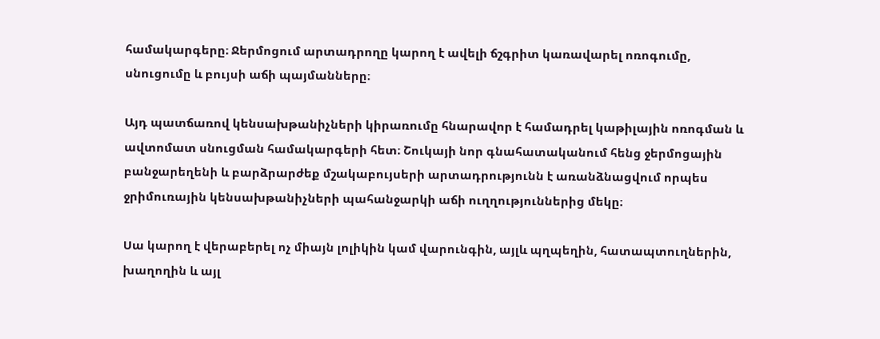համակարգերը։ Ջերմոցում արտադրողը կարող է ավելի ճշգրիտ կառավարել ոռոգումը, սնուցումը և բույսի աճի պայմանները։

Այդ պատճառով կենսախթանիչների կիրառումը հնարավոր է համադրել կաթիլային ոռոգման և ավտոմատ սնուցման համակարգերի հետ։ Շուկայի նոր գնահատականում հենց ջերմոցային բանջարեղենի և բարձրարժեք մշակաբույսերի արտադրությունն է առանձնացվում որպես ջրիմուռային կենսախթանիչների պահանջարկի աճի ուղղություններից մեկը։

Սա կարող է վերաբերել ոչ միայն լոլիկին կամ վարունգին, այլև պղպեղին, հատապտուղներին, խաղողին և այլ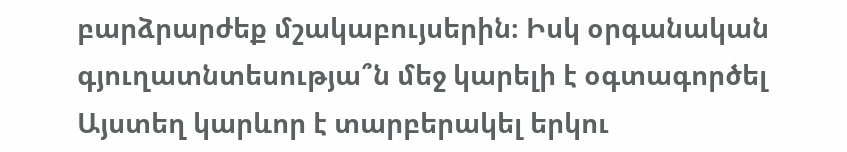բարձրարժեք մշակաբույսերին։ Իսկ օրգանական գյուղատնտեսությա՞ն մեջ կարելի է օգտագործել Այստեղ կարևոր է տարբերակել երկու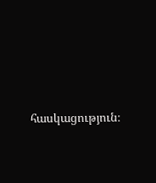հասկացություն։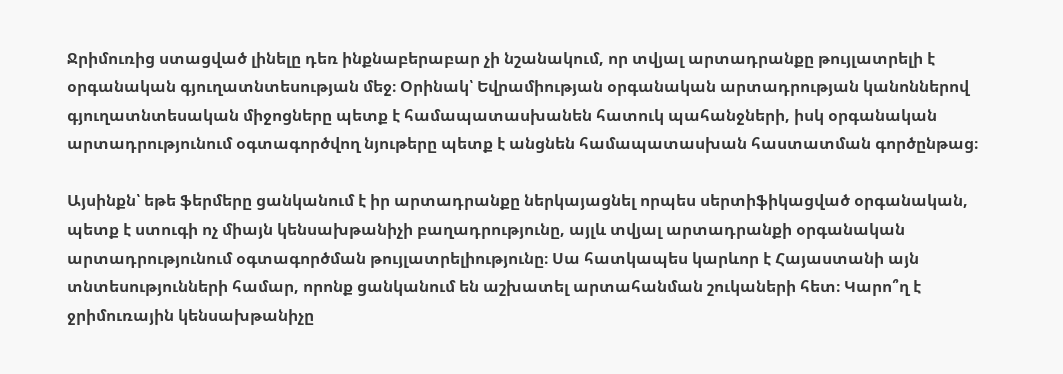Ջրիմուռից ստացված լինելը դեռ ինքնաբերաբար չի նշանակում, որ տվյալ արտադրանքը թույլատրելի է օրգանական գյուղատնտեսության մեջ։ Օրինակ՝ Եվրամիության օրգանական արտադրության կանոններով գյուղատնտեսական միջոցները պետք է համապատասխանեն հատուկ պահանջների, իսկ օրգանական արտադրությունում օգտագործվող նյութերը պետք է անցնեն համապատասխան հաստատման գործընթաց։

Այսինքն՝ եթե ֆերմերը ցանկանում է իր արտադրանքը ներկայացնել որպես սերտիֆիկացված օրգանական, պետք է ստուգի ոչ միայն կենսախթանիչի բաղադրությունը, այլև տվյալ արտադրանքի օրգանական արտադրությունում օգտագործման թույլատրելիությունը։ Սա հատկապես կարևոր է Հայաստանի այն տնտեսությունների համար, որոնք ցանկանում են աշխատել արտահանման շուկաների հետ։ Կարո՞ղ է ջրիմուռային կենսախթանիչը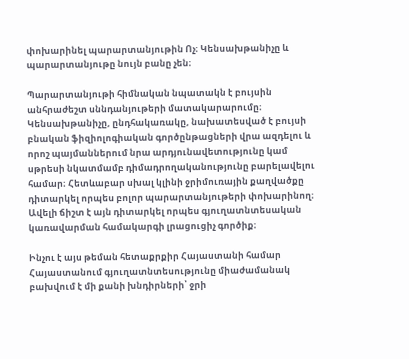փոխարինել պարարտանյութին Ոչ։ Կենսախթանիչը և պարարտանյութը նույն բանը չեն։

Պարարտանյութի հիմնական նպատակն է բույսին անհրաժեշտ սննդանյութերի մատակարարումը։ Կենսախթանիչը, ընդհակառակը, նախատեսված է բույսի բնական ֆիզիոլոգիական գործընթացների վրա ազդելու և որոշ պայմաններում նրա արդյունավետությունը կամ սթրեսի նկատմամբ դիմադրողականությունը բարելավելու համար։ Հետևաբար սխալ կլինի ջրիմուռային քաղվածքը դիտարկել որպես բոլոր պարարտանյութերի փոխարինող։ Ավելի ճիշտ է այն դիտարկել որպես գյուղատնտեսական կառավարման համակարգի լրացուցիչ գործիք։

Ինչու է այս թեման հետաքրքիր Հայաստանի համար Հայաստանում գյուղատնտեսությունը միաժամանակ բախվում է մի քանի խնդիրների՝ ջրի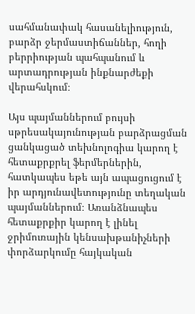սահմանափակ հասանելիություն, բարձր ջերմաստիճաններ, հողի բերրիության պահպանում և արտադրության ինքնարժեքի վերահսկում։

Այս պայմաններում բույսի սթրեսակայունության բարձրացման ցանկացած տեխնոլոգիա կարող է հետաքրքրել ֆերմերներին, հատկապես եթե այն ապացուցում է իր արդյունավետությունը տեղական պայմաններում։ Առանձնապես հետաքրքիր կարող է լինել ջրիմուռային կենսախթանիչների փորձարկումը հայկական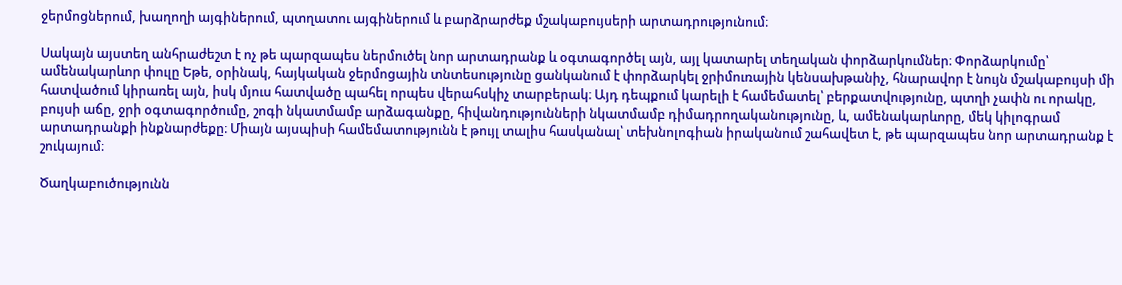ջերմոցներում, խաղողի այգիներում, պտղատու այգիներում և բարձրարժեք մշակաբույսերի արտադրությունում։

Սակայն այստեղ անհրաժեշտ է ոչ թե պարզապես ներմուծել նոր արտադրանք և օգտագործել այն, այլ կատարել տեղական փորձարկումներ։ Փորձարկումը՝ ամենակարևոր փուլը Եթե, օրինակ, հայկական ջերմոցային տնտեսությունը ցանկանում է փորձարկել ջրիմուռային կենսախթանիչ, հնարավոր է նույն մշակաբույսի մի հատվածում կիրառել այն, իսկ մյուս հատվածը պահել որպես վերահսկիչ տարբերակ։ Այդ դեպքում կարելի է համեմատել՝ բերքատվությունը, պտղի չափն ու որակը, բույսի աճը, ջրի օգտագործումը, շոգի նկատմամբ արձագանքը, հիվանդությունների նկատմամբ դիմադրողականությունը, և, ամենակարևորը, մեկ կիլոգրամ արտադրանքի ինքնարժեքը։ Միայն այսպիսի համեմատությունն է թույլ տալիս հասկանալ՝ տեխնոլոգիան իրականում շահավետ է, թե պարզապես նոր արտադրանք է շուկայում։

Ծաղկաբուծությունն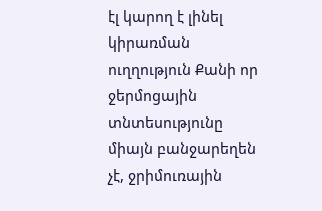էլ կարող է լինել կիրառման ուղղություն Քանի որ ջերմոցային տնտեսությունը միայն բանջարեղեն չէ, ջրիմուռային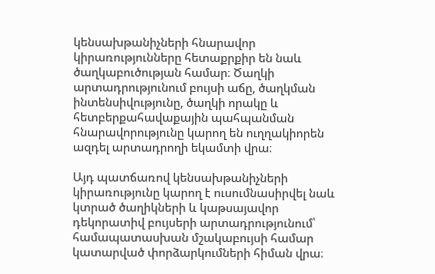կենսախթանիչների հնարավոր կիրառությունները հետաքրքիր են նաև ծաղկաբուծության համար։ Ծաղկի արտադրությունում բույսի աճը, ծաղկման ինտենսիվությունը, ծաղկի որակը և հետբերքահավաքային պահպանման հնարավորությունը կարող են ուղղակիորեն ազդել արտադրողի եկամտի վրա։

Այդ պատճառով կենսախթանիչների կիրառությունը կարող է ուսումնասիրվել նաև կտրած ծաղիկների և կաթսայավոր դեկորատիվ բույսերի արտադրությունում՝ համապատասխան մշակաբույսի համար կատարված փորձարկումների հիման վրա։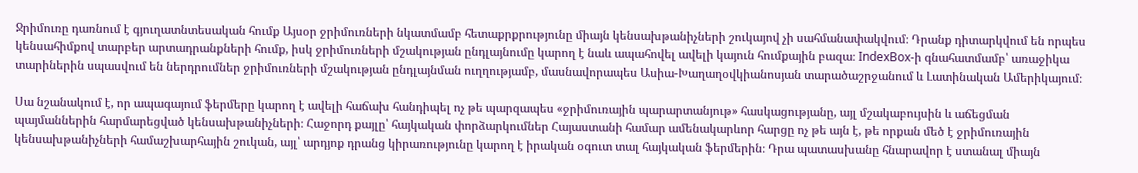Ջրիմուռը դառնում է գյուղատնտեսական հումք Այսօր ջրիմուռների նկատմամբ հետաքրքրությունը միայն կենսախթանիչների շուկայով չի սահմանափակվում։ Դրանք դիտարկվում են որպես կենսահիմքով տարբեր արտադրանքների հումք, իսկ ջրիմուռների մշակության ընդլայնումը կարող է նաև ապահովել ավելի կայուն հումքային բազա։ IndexBox-ի գնահատմամբ՝ առաջիկա տարիներին սպասվում են ներդրումներ ջրիմուռների մշակության ընդլայնման ուղղությամբ, մասնավորապես Ասիա-Խաղաղօվկիանոսյան տարածաշրջանում և Լատինական Ամերիկայում։

Սա նշանակում է, որ ապագայում ֆերմերը կարող է ավելի հաճախ հանդիպել ոչ թե պարզապես «ջրիմուռային պարարտանյութ» հասկացությանը, այլ մշակաբույսին և աճեցման պայմաններին հարմարեցված կենսախթանիչների։ Հաջորդ քայլը՝ հայկական փորձարկումներ Հայաստանի համար ամենակարևոր հարցը ոչ թե այն է, թե որքան մեծ է ջրիմուռային կենսախթանիչների համաշխարհային շուկան, այլ՝ արդյոք դրանց կիրառությունը կարող է իրական օգուտ տալ հայկական ֆերմերին։ Դրա պատասխանը հնարավոր է ստանալ միայն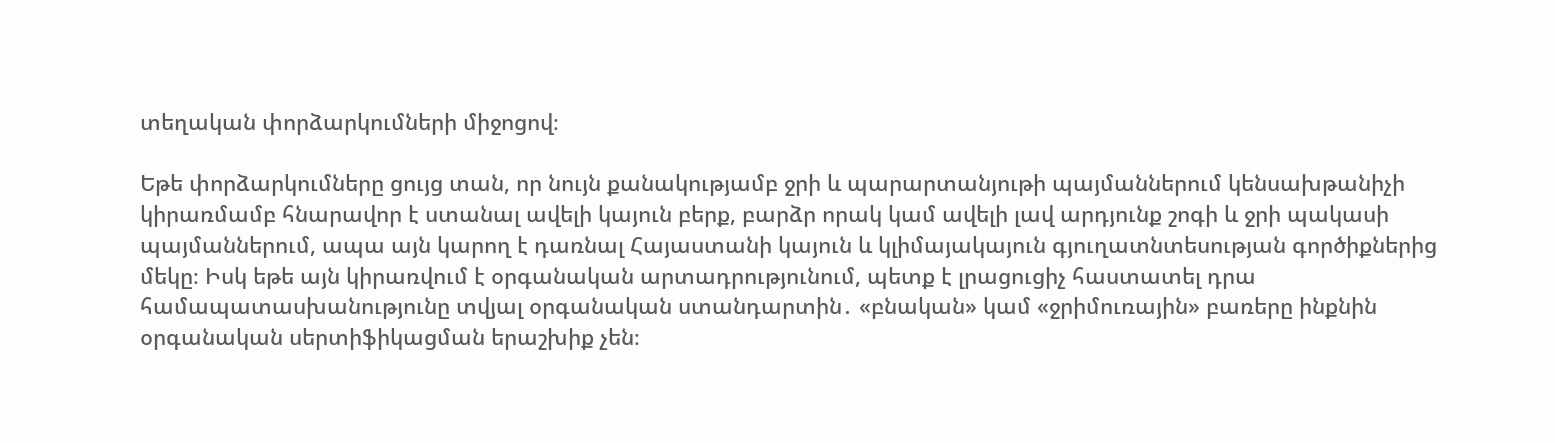տեղական փորձարկումների միջոցով։

Եթե փորձարկումները ցույց տան, որ նույն քանակությամբ ջրի և պարարտանյութի պայմաններում կենսախթանիչի կիրառմամբ հնարավոր է ստանալ ավելի կայուն բերք, բարձր որակ կամ ավելի լավ արդյունք շոգի և ջրի պակասի պայմաններում, ապա այն կարող է դառնալ Հայաստանի կայուն և կլիմայակայուն գյուղատնտեսության գործիքներից մեկը։ Իսկ եթե այն կիրառվում է օրգանական արտադրությունում, պետք է լրացուցիչ հաստատել դրա համապատասխանությունը տվյալ օրգանական ստանդարտին․ «բնական» կամ «ջրիմուռային» բառերը ինքնին օրգանական սերտիֆիկացման երաշխիք չեն։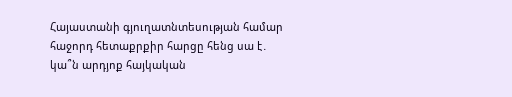Հայաստանի գյուղատնտեսության համար հաջորդ հետաքրքիր հարցը հենց սա է․ կա՞ն արդյոք հայկական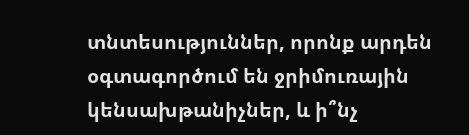տնտեսություններ, որոնք արդեն օգտագործում են ջրիմուռային կենսախթանիչներ, և ի՞նչ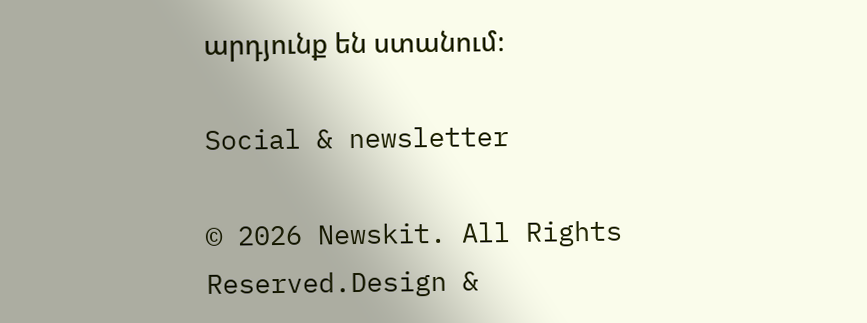արդյունք են ստանում։

Social & newsletter

© 2026 Newskit. All Rights Reserved.Design &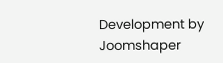Development by Joomshaper